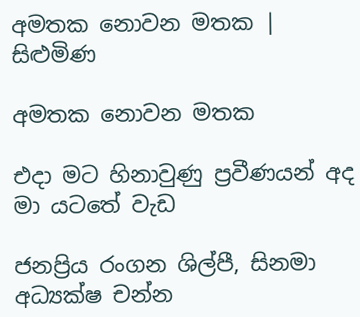අමතක නොවන මතක | සිළුමිණ

අමතක නොවන මතක

එදා මට හිනාවුණු ප්‍රවීණයන් අද මා යටතේ වැඩ

ජනප්‍රිය රංගන ශිල්පී, සිනමා අධ්‍යක්ෂ චන්න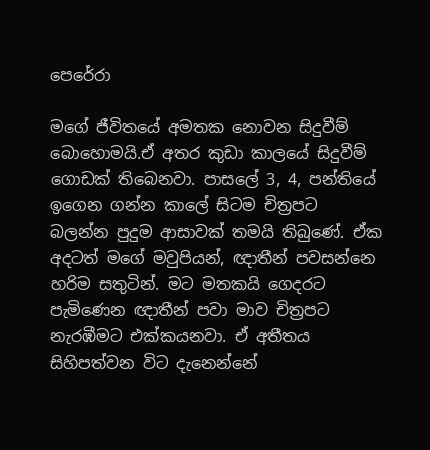පෙරේරා

මගේ ජීවිතයේ අමතක නොවන සිදුවීම් බොහොමයි.ඒ අතර කුඩා කාලයේ සිදුවීම් ගොඩක් තිබෙනවා. පාසලේ 3, 4, පන්තියේ ඉගෙන ගන්න කාලේ සිටම චිත්‍රපට බලන්න පුදුම ආසාවක් තමයි තිබුණේ. ඒක අදටත් මගේ මවුපියන්, ඥාතීන් පවසන්නෙ හරිම සතුටින්. මට මතකයි ගෙදරට පැමිණෙන ඥාතීන් පවා මාව චිත්‍රපට නැරඹීමට එක්කයනවා. ඒ අතීතය සිහිපත්වන විට දැනෙන්නේ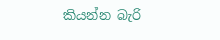කියන්න බැරි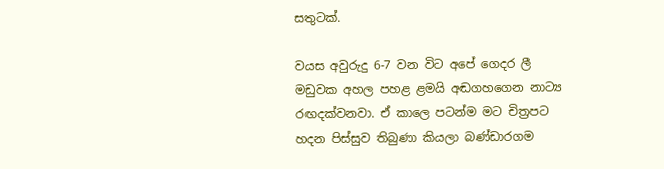සතුටක්.

වයස අවුරුදු 6-7 වන විට අපේ ගෙදර ලී මඩුවක අහල පහළ ළමයි අඬගහගෙන නාට්‍ය රඟදක්වනවා. ඒ කාලෙ පටන්ම මට චිත්‍රපට හදන පිස්සුව තිබුණා කියලා බණ්ඩාරගම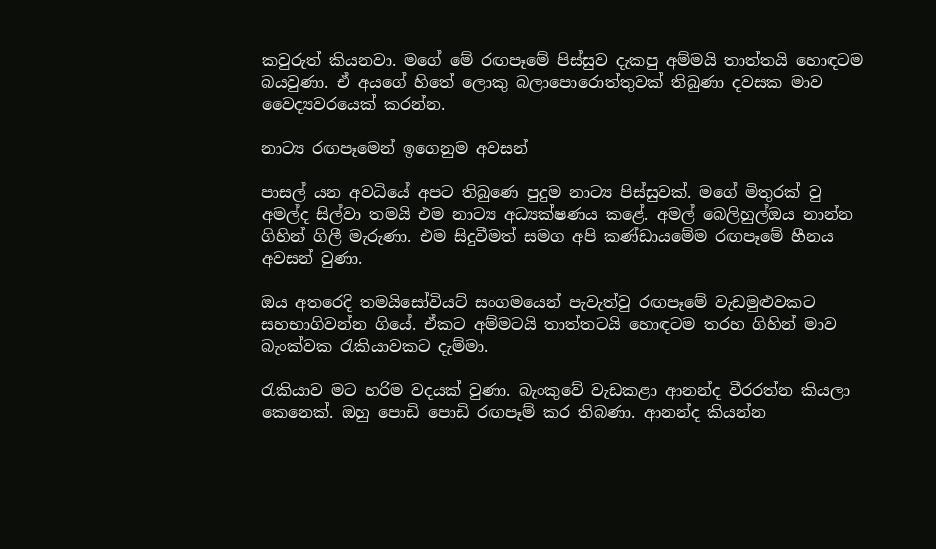කවුරුත් කියනවා. මගේ මේ රඟපෑමේ පිස්සුව දැකපු අම්මයි තාත්තයි හොඳටම බයවුණා. ඒ අයගේ හිතේ ලොකු බලාපොරොත්තුවක් තිබුණා දවසක මාව වෛද්‍යවරයෙක් කරන්න.

නාට්‍ය රඟපෑමෙන් ඉගෙනුම අවසන්

පාසල් යන අවධියේ අපට තිබුණෙ පුදුම නාට්‍ය පිස්සුවක්. මගේ මිතුරක් වු අමල්ද සිල්වා තමයි එම නාට්‍ය අධ්‍යක්ෂණය කළේ. අමල් බෙලිහුල්ඔය නාන්න ගිහින් ගිලී මැරුණා. එම සිදුවීමත් සමග අපි කණ්ඩායමේම රඟපෑමේ හීනය අවසන් වුණා.

ඔය අතරෙදි තමයිසෝවියට් සංගමයෙන් පැවැත්වු රඟපෑමේ වැඩමුළුවකට සහභාගිවන්න ගියේ. ඒකට අම්මටයි තාත්තටයි හොඳටම තරහ ගිහින් මාව බැංක්වක රැකියාවකට දැම්මා.

රැකියාව මට හරිම වදයක් වුණා. බැංකුවේ වැඩකළා ආනන්ද වීරරත්න කියලා කෙනෙක්. ඔහු පොඩි පොඩි රඟපෑම් කර තිබණා. ආනන්ද කියන්න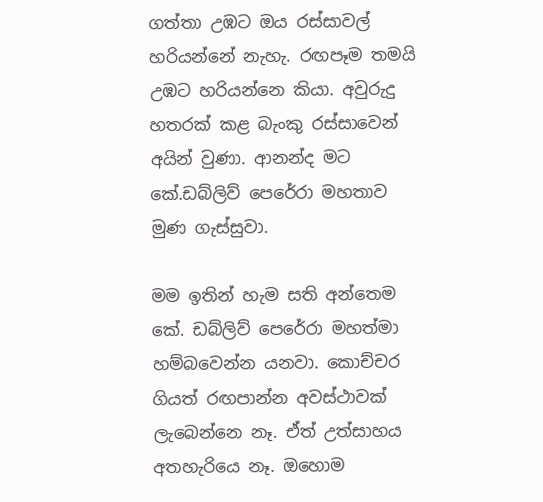ගත්තා උඹට ඔය රස්සාවල් හරියන්නේ නැහැ. රඟපෑම තමයි උඹට හරියන්නෙ කියා. අවුරුදු හතරක් කළ බැංකු රස්සාවෙන් අයින් වුණා. ආනන්ද මට කේ.ඩබ්ලිව් පෙරේරා මහතාව මුණ ගැස්සුවා.

මම ඉතින් හැම සති අන්තෙම කේ. ඩබ්ලිව් පෙරේරා මහත්මා හම්බවෙන්න යනවා. කොච්චර ගියත් රඟපාන්න අවස්ථාවක් ලැබෙන්නෙ නෑ. ඒත් උත්සාහය අතහැරියෙ නෑ. ඔහොම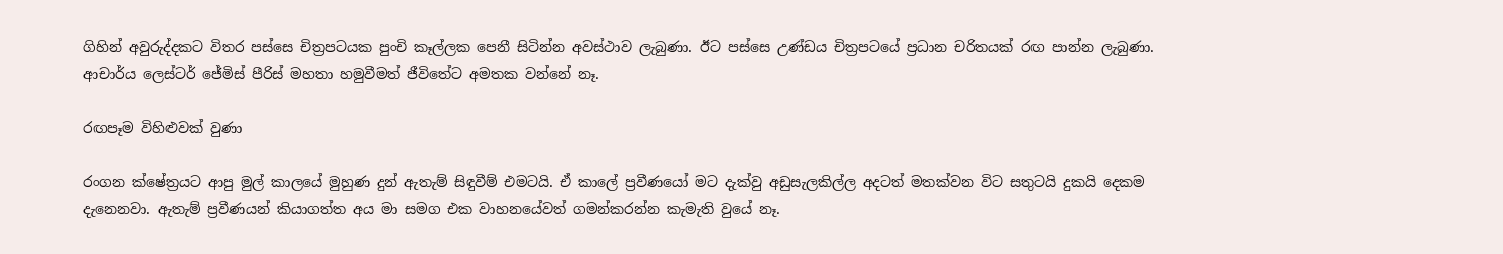ගිහින් අවුරුද්දකට විතර පස්සෙ චිත්‍රපටයක පුංචි කෑල්ලක පෙනී සිටින්න අවස්ථාව ලැබුණා. ඊට පස්සෙ උණ්ඩය චිත්‍රපටයේ ප්‍රධාන චරිතයක් රඟ පාන්න ලැබුණා. ආචාර්ය ලෙස්ටර් ජේමිස් පීරිස් මහතා හමුවීමත් ජීවිතේට අමතක වන්නේ නෑ.

රඟපෑම විහිළුවක් වුණා

රංගන ක්ෂේත්‍රයට ආපු මුල් කාලයේ මුහුණ දුන් ඇතැම් සිඳුවීම් එමටයි. ඒ කාලේ ප්‍රවීණයෝ මට දැක්වු අඩුසැලකිල්ල අදටත් මතක්වන විට සතුටයි දුකයි දෙකම දැනෙනවා. ඇතැම් ප්‍රවීණයන් කියාගත්ත අය මා සමග එක වාහනයේවත් ගමන්කරන්න කැමැති වුයේ නෑ.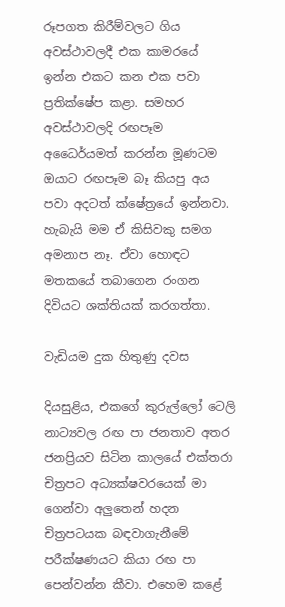රූපගත කිරීම්වලට ගිය අවස්ථාවලදී එක කාමරයේ ඉන්න එකට කන එක පවා ප්‍රතික්ෂේප කළා. සමහර අවස්ථාවලදි රඟපෑම අධෛර්යමත් කරන්න මූණටම ඔයාට රඟපෑම බෑ කියපු අය පවා අදටත් ‍ක්ෂේත්‍රයේ ඉන්නවා. හැබැයි මම ඒ කිසිවකු සමග අමනාප නෑ. ඒවා හොඳට මතකයේ තබාගෙන රංගන දිවියට ශක්තියක් කරගත්තා.

වැඩියම දුක හිතුණු දවස

දියසුළිය, එකගේ කුරුල්ලෝ ටෙලි නාට්‍යවල රඟ පා ජනතාව අතර ජනප්‍රියව සිටින කාලයේ එක්තරා චිත්‍රපට අධ්‍යක්ෂවරයෙක් මා ගෙන්වා අලුතෙන් හදන චිත්‍රපටයක බඳවාගැනීමේ පරීක්ෂණයට කියා රඟ පා පෙන්වන්න කීවා. එහෙම කළේ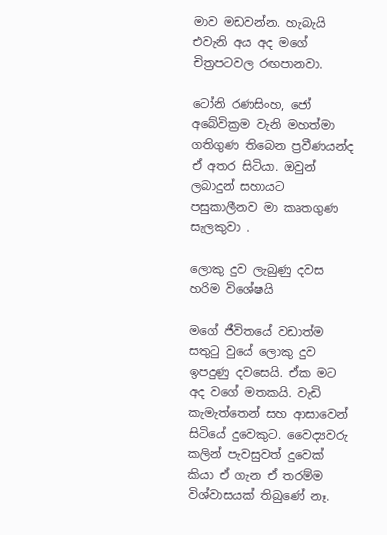මාව මඩවන්න. හැබැයි එවැනි අය අද මගේ චිත්‍රපටවල රඟපානවා.

ටෝනි රණසිංහ, ජෝ අබේවික්‍රම වැනි මහත්මා ගතිගුණ තිබෙන ප්‍රවීණයන්ද ඒ අතර සිටියා. ඔවුන් ලබාදුන් සහායට පසුකාලීනව මා කෘතගුණ සැලකුවා .

ලොකු දුව ලැබුණු දවස හරිම විශේෂයි

මගේ ජීවිතයේ වඩාත්ම සතුටු වුයේ ලොකු දුව ඉපදුණු දවසෙයි. ඒක මට අද වගේ මතකයි. වැඩි කැමැත්තෙන් සහ ආසාවෙන් සිටියේ දුවෙකුට. වෛද්‍යවරු කලින් පැවසුවත් දුවෙක් කියා ඒ ගැන ඒ තරම්ම විශ්වාසයක් තිබුණේ නෑ.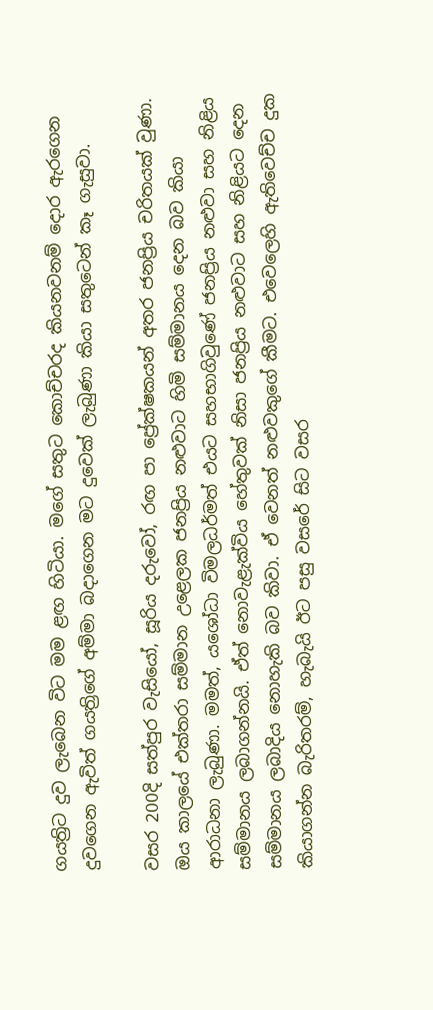ගයත්‍රිට දුව ලැබෙන විට මම ළඟ හිටියා. මගේ සතුට කොච්චරද කියනවනම් දොර ඇරගෙන දුවගෙන ඇවිත් ගයත්‍රිගේ අම්මා බදාගෙන මට දුවෙක් ලැබුණා කියා සතුටෙන් කෑ ගැසුවා.

වසර 200දි සත්පුර වැසියෝ, සූරිය දරුවෝ, රඟ පා ප්‍රේක්ෂකයන් අතර ජනප්‍රිය චරිතයක් වුණා. ඔය කාලයේ එක්තරා සම්මාන උළෙලක ජනප්‍රිය නළුවාට හිමි සම්මානය දෙන බව කියා ආරාධනා ලැබුණා. මමත්, යශෝධා විමලධර්මත් එයට සහභාගිවුණේ ජනප්‍රිය නළුවා සහ නිළිය සම්මානය ලබාගන්නයි. ඒත් නොවැළැක්විය හේතුවක් නිසා ජනප්‍රිය නළුවාට සහ නිළියට දෙන සම්මානය ලබාදිය නොහැකි බව කිවා. ඒ වෙනත් නළුවකුගේ කීමට. එවෙලෙහි ඇතිවෙච්ච දුක කියාගන්න බැරිතරම්, හැබැයි ඊට පසු වසරේ සිට වසර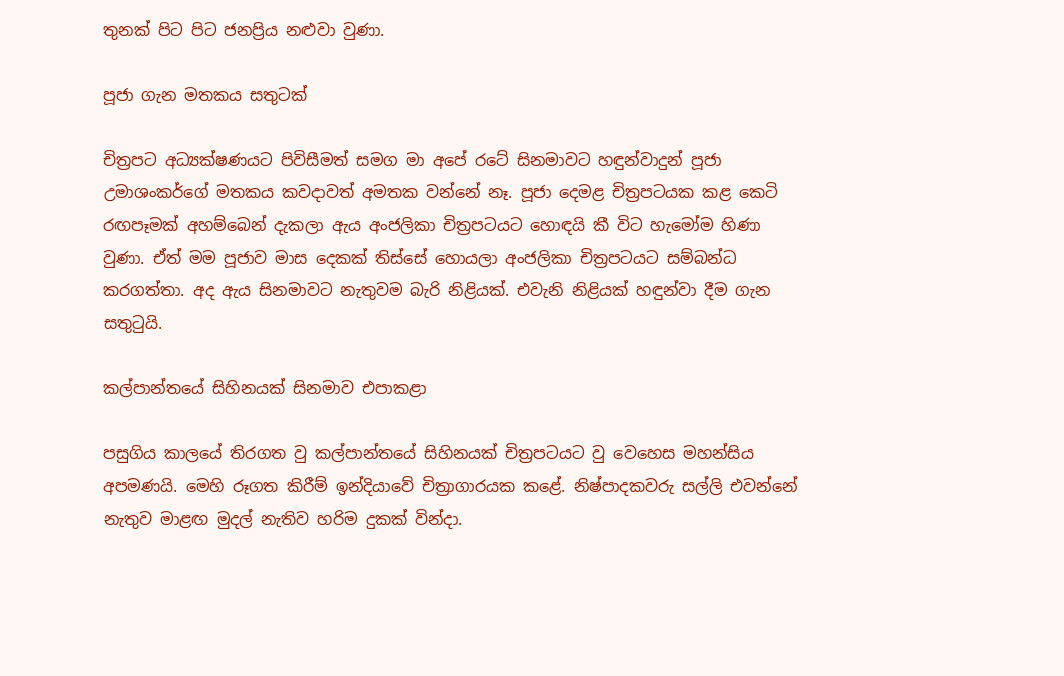තුනක් පිට පිට ජනප්‍රිය නළුවා වුණා.

පූජා ගැන මතකය සතුටක්

චිත්‍රපට අධ්‍යක්ෂණයට පිවිසීමත් සමග මා අපේ රටේ සිනමාවට හඳුන්වාදුන් පූජා උමාශංකර්ගේ මතකය කවදාවත් අමතක වන්නේ නෑ. පූජා දෙමළ චිත්‍රපටයක කළ කෙටි රඟපෑමක් අහම්බෙන් දැකලා ඇය අංජලිකා චිත්‍රපටයට හොඳයි කී විට හැමෝම හිණා වුණා. ඒත් මම පූජාව මාස දෙකක් තිස්සේ හොයලා අංජලිකා චිත්‍රපටයට සම්බන්ධ කරගත්තා. අද ඇය සිනමාවට නැතුවම බැරි නිළියක්. එවැනි නිළියක් හඳුන්වා දීම ගැන සතුටුයි.

කල්පාන්තයේ සිහිනයක් සිනමාව එපාකළා

පසුගිය කාලයේ තිරගත වු කල්පාන්තයේ සිහිනයක් චිත්‍රපටයට වු වෙහෙස මහන්සිය අපමණයි. මෙහි රූගත කිරීම් ඉන්දියාවේ චිත්‍රාගා‍රයක කළේ. නිෂ්පාදකවරු සල්ලි එවන්නේ නැතුව මාළඟ මුදල් නැතිව හරිම දුකක් වින්දා.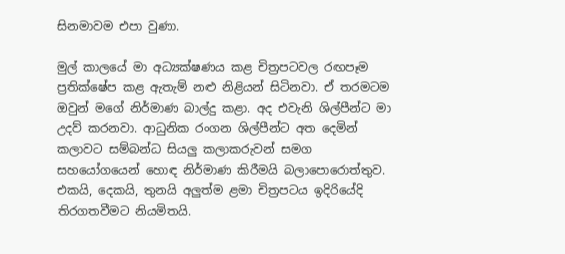සිනමාවම එපා වුණා.

මුල් කාලයේ මා අධ්‍යක්ෂණය කළ චිත්‍රපටවල රඟපෑම ප්‍රතික්ෂේප කළ ඇතැම් නළු නිළියන් සිටිනවා. ඒ තරමටම ඔවුන් මගේ නිර්මාණ බාල්දු කළා. අද එවැනි ශිල්පීන්ට මා උදව් කරනවා. ආධුනික රංගන ශිල්පීන්ට අත දෙමින් කලාවට සම්බන්ධ සියලු කලාකරුවන් සමග සහයෝගයෙන් හොඳ නිර්මාණ කිරීමයි බලාපොරොත්තුව. එකයි, දෙකයි, තුනයි අලුත්ම ළමා චිත්‍රපටය ඉදිරියේදි තිරගතවීමට නියමිතයි.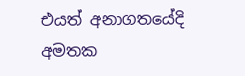එයත් අනාගතයේදි අමතක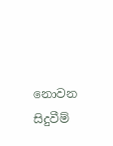නොවන සිදුවීම්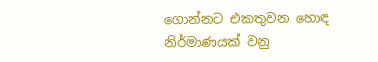ගොන්නට එකතුවන හොඳ නිර්මාණයක් වනු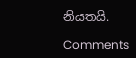නියතයි.

Comments